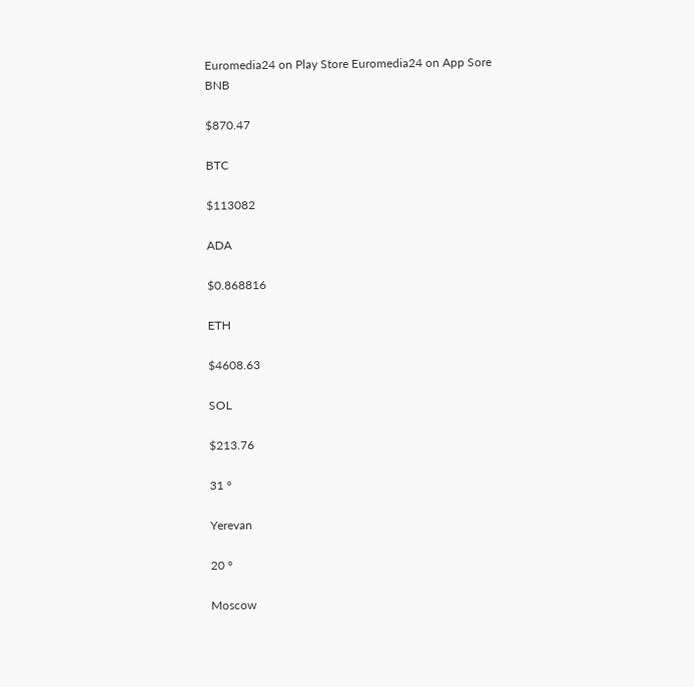Euromedia24 on Play Store Euromedia24 on App Sore
BNB

$870.47

BTC

$113082

ADA

$0.868816

ETH

$4608.63

SOL

$213.76

31 °

Yerevan

20 °

Moscow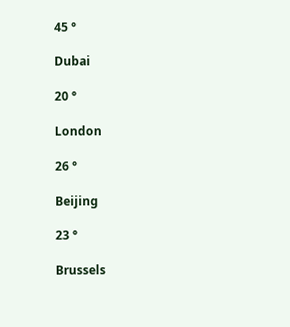45 °

Dubai

20 °

London

26 °

Beijing

23 °

Brussels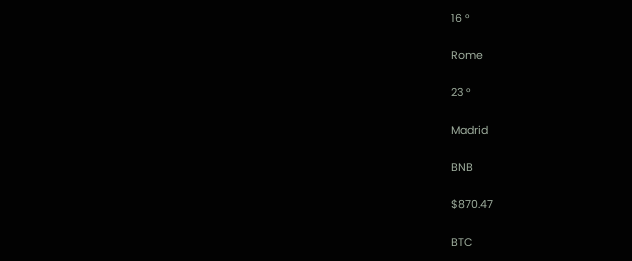16 °

Rome

23 °

Madrid

BNB

$870.47

BTC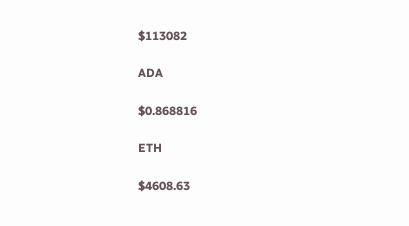$113082

ADA

$0.868816

ETH

$4608.63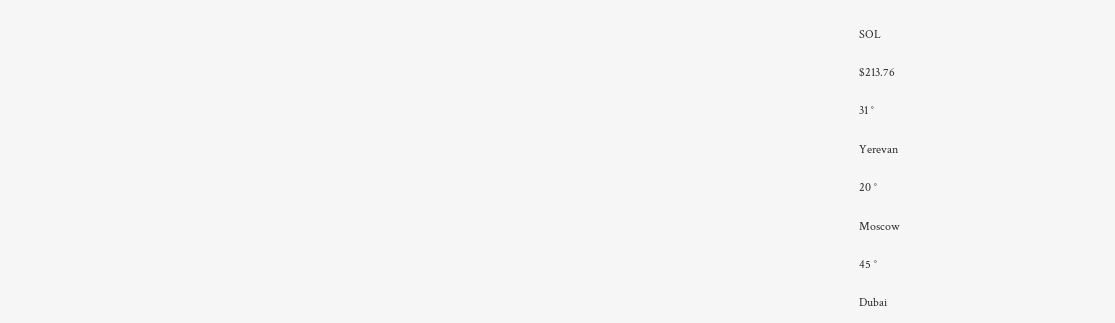SOL

$213.76

31 °

Yerevan

20 °

Moscow

45 °

Dubai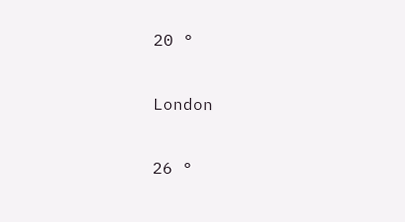20 °

London

26 °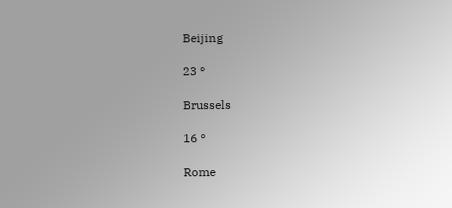Beijing

23 °

Brussels

16 °

Rome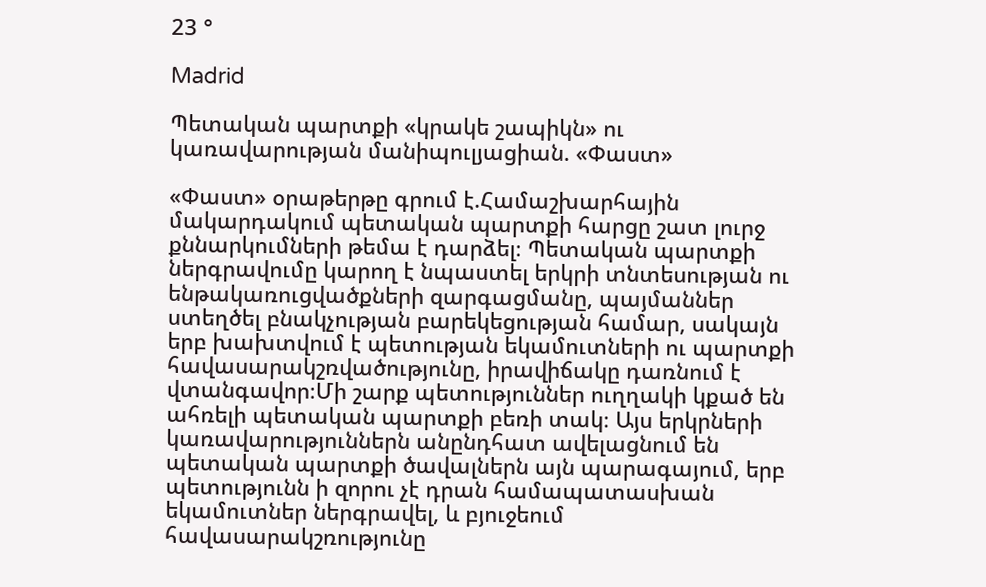23 °

Madrid

Պետական պարտքի «կրակե շապիկն» ու կառավարության մանիպուլյացիան. «Փաստ»

«Փաստ» օրաթերթը գրում է.Համաշխարհային մակարդակում պետական պարտքի հարցը շատ լուրջ քննարկումների թեմա է դարձել։ Պետական պարտքի ներգրավումը կարող է նպաստել երկրի տնտեսության ու ենթակառուցվածքների զարգացմանը, պայմաններ ստեղծել բնակչության բարեկեցության համար, սակայն երբ խախտվում է պետության եկամուտների ու պարտքի հավասարակշռվածությունը, իրավիճակը դառնում է վտանգավոր։Մի շարք պետություններ ուղղակի կքած են ահռելի պետական պարտքի բեռի տակ։ Այս երկրների կառավարություններն անընդհատ ավելացնում են պետական պարտքի ծավալներն այն պարագայում, երբ պետությունն ի զորու չէ դրան համապատասխան եկամուտներ ներգրավել, և բյուջեում հավասարակշռությունը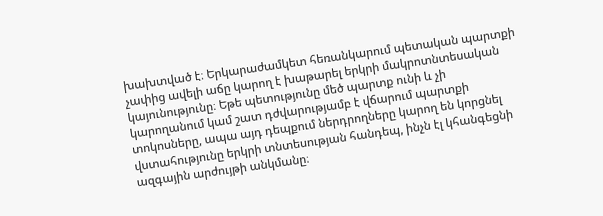խախտված է։ Երկարաժամկետ հեռանկարում պետական պարտքի չափից ավելի աճը կարող է խաթարել երկրի մակրոտնտեսական կայունությունը։ Եթե պետությունը մեծ պարտք ունի և չի կարողանում կամ շատ դժվարությամբ է վճարում պարտքի տոկոսները, ապա այդ դեպքում ներդրողները կարող են կորցնել վստահությունը երկրի տնտեսության հանդեպ, ինչն էլ կհանգեցնի ազգային արժույթի անկմանը։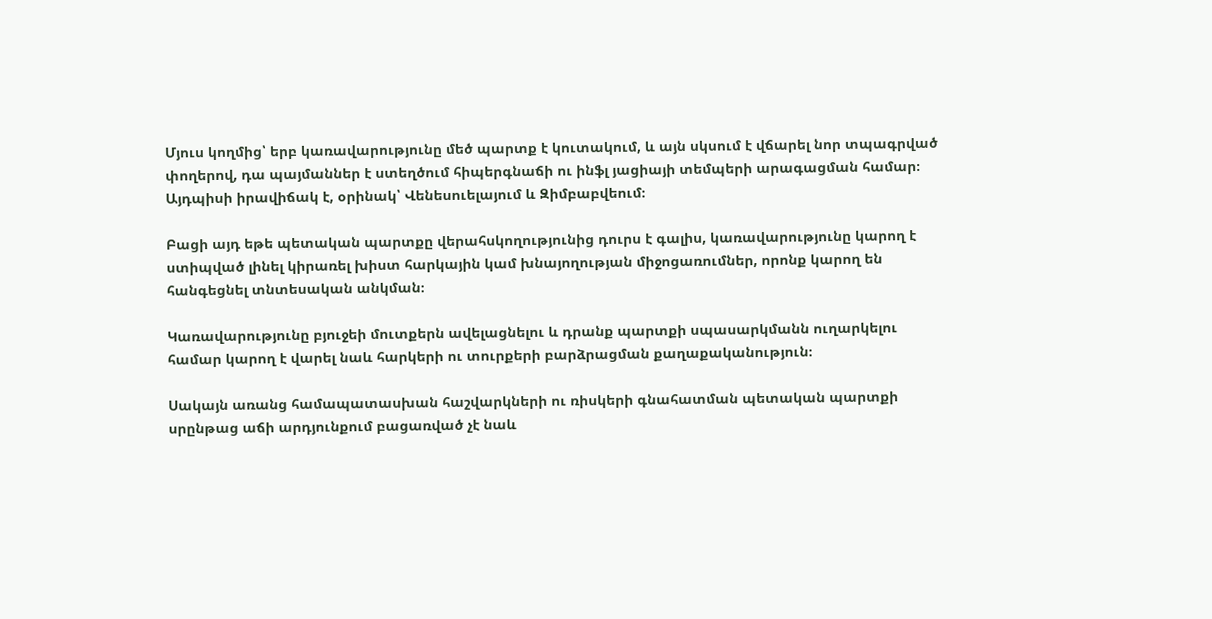Մյուս կողմից՝ երբ կառավարությունը մեծ պարտք է կուտակում, և այն սկսում է վճարել նոր տպագրված փողերով, դա պայմաններ է ստեղծում հիպերգնաճի ու ինֆլ յացիայի տեմպերի արագացման համար։ Այդպիսի իրավիճակ է, օրինակ՝ Վենեսուելայում և Զիմբաբվեում։

Բացի այդ եթե պետական պարտքը վերահսկողությունից դուրս է գալիս, կառավարությունը կարող է ստիպված լինել կիրառել խիստ հարկային կամ խնայողության միջոցառումներ, որոնք կարող են հանգեցնել տնտեսական անկման։

Կառավարությունը բյուջեի մուտքերն ավելացնելու և դրանք պարտքի սպասարկմանն ուղարկելու համար կարող է վարել նաև հարկերի ու տուրքերի բարձրացման քաղաքականություն։

Սակայն առանց համապատասխան հաշվարկների ու ռիսկերի գնահատման պետական պարտքի սրընթաց աճի արդյունքում բացառված չէ նաև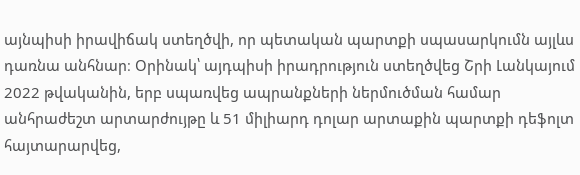այնպիսի իրավիճակ ստեղծվի, որ պետական պարտքի սպասարկումն այլևս դառնա անհնար։ Օրինակ՝ այդպիսի իրադրություն ստեղծվեց Շրի Լանկայում 2022 թվականին, երբ սպառվեց ապրանքների ներմուծման համար անհրաժեշտ արտարժույթը և 51 միլիարդ դոլար արտաքին պարտքի դեֆոլտ հայտարարվեց,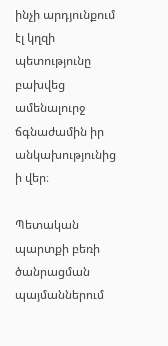ինչի արդյունքում էլ կղզի պետությունը բախվեց ամենալուրջ ճգնաժամին իր անկախությունից ի վեր։

Պետական պարտքի բեռի ծանրացման պայմաններում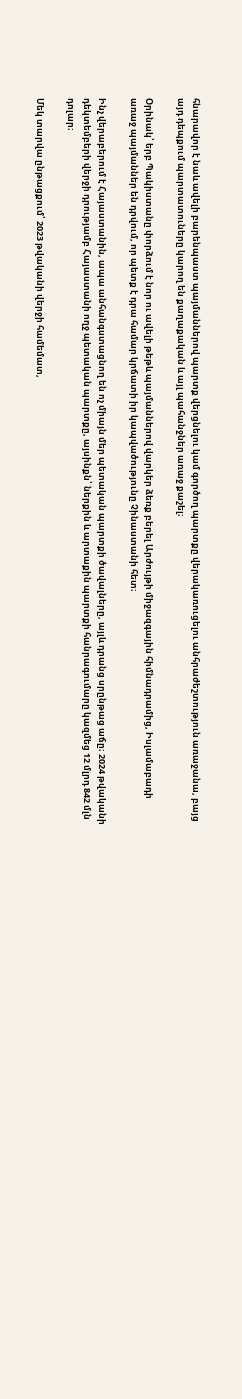հնարավոր է նաև ավելի բարենպաստ պայմաններով պարտք վերցնելու կամ գործող պարտքը վերակառուցելու անհրաժեշտություն առաջանա, բայց այդ դեպքում պարտատուները կարող են քաղաքական և այլ պահանջներ առաջ քաշել։

Օրինակ՝ երբ Պակիստանը փորձում է նոր ու ավելի թեթև պայմաններով վարկեր ձեռք բերել Արժույթի միջազգային հիմնադրամից, Իսլամաբադի առաջ պայմաններ են դրվում, որ պետք է դրա համար կրճատի իր կապվածությունը Չինաստանի հետ։

Ինչ վերաբերում է Հայաստանին, ապա անհանգստացնող են ոչ միայն մեր պետական պարտքի ծավալները, այլև դրանց սրընթաց աճը։ 2024 թվականի դեկտեմբերի վերջի դրությամբ Հայաստանի ողջ պետական պարտքը, այսինքն՝ ներքին և արտաքին պարտքի հանրագումարը կազմեց 12 մլրդ 842 մլն դոլար։

Մեկ տարվա ընթացքում՝ 2023 թվականի վերջի համեմատ,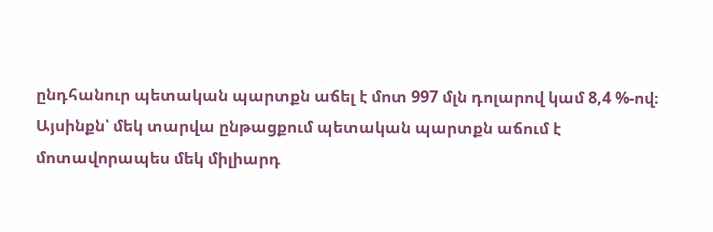ընդհանուր պետական պարտքն աճել է մոտ 997 մլն դոլարով կամ 8,4 %-ով։ Այսինքն՝ մեկ տարվա ընթացքում պետական պարտքն աճում է մոտավորապես մեկ միլիարդ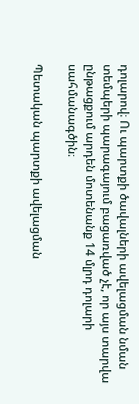դոլարով։ Ու պարտքի ծավալների ավելացման նման տեմպերի պարագայում բացառված չէ, որ այս տարվա ընթացքում արդեն մոտենանք 14 մլրդ դոլարի սահմանագծին։

Պետական պարտքի ավելացման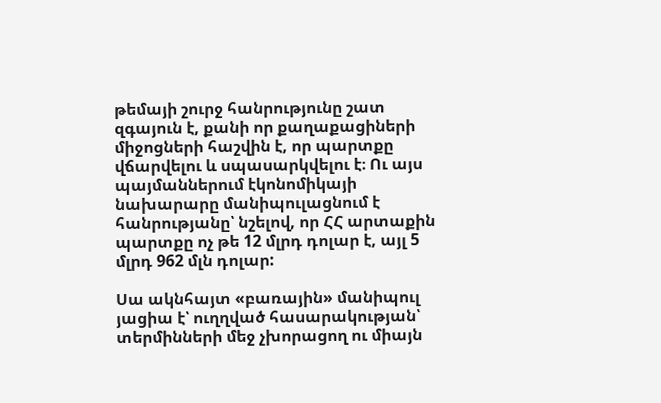թեմայի շուրջ հանրությունը շատ զգայուն է, քանի որ քաղաքացիների միջոցների հաշվին է, որ պարտքը վճարվելու և սպասարկվելու է։ Ու այս պայմաններում էկոնոմիկայի նախարարը մանիպուլացնում է հանրությանը՝ նշելով, որ ՀՀ արտաքին պարտքը ոչ թե 12 մլրդ դոլար է, այլ 5 մլրդ 962 մլն դոլար:

Սա ակնհայտ «բառային» մանիպուլ յացիա է՝ ուղղված հասարակության՝ տերմինների մեջ չխորացող ու միայն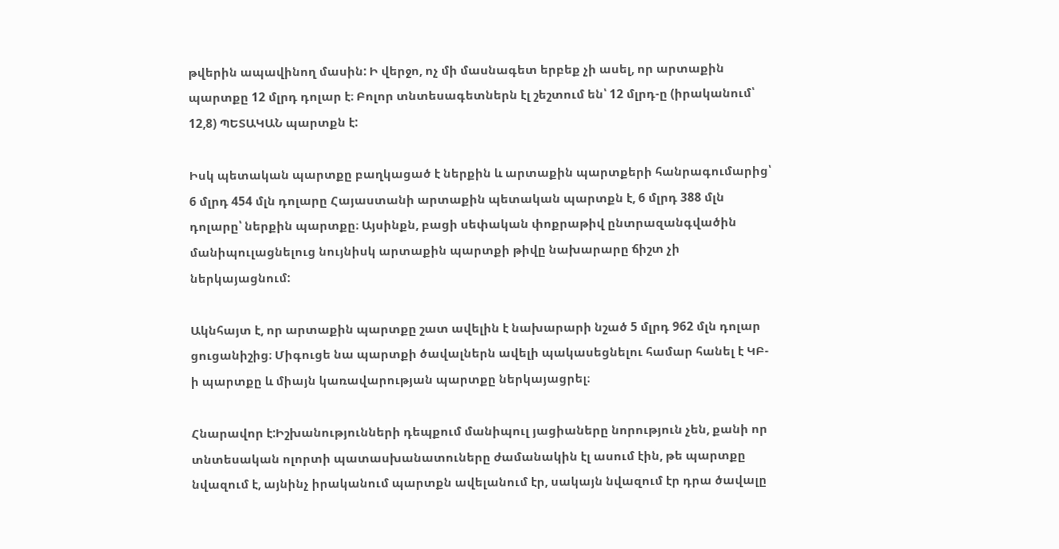թվերին ապավինող մասին: Ի վերջո, ոչ մի մասնագետ երբեք չի ասել, որ արտաքին պարտքը 12 մլրդ դոլար է։ Բոլոր տնտեսագետներն էլ շեշտում են՝ 12 մլրդ-ը (իրականում՝ 12,8) ՊԵՏԱԿԱՆ պարտքն է:

Իսկ պետական պարտքը բաղկացած է ներքին և արտաքին պարտքերի հանրագումարից՝ 6 մլրդ 454 մլն դոլարը Հայաստանի արտաքին պետական պարտքն է, 6 մլրդ 388 մլն դոլարը՝ ներքին պարտքը։ Այսինքն, բացի սեփական փոքրաթիվ ընտրազանգվածին մանիպուլացնելուց նույնիսկ արտաքին պարտքի թիվը նախարարը ճիշտ չի ներկայացնում:

Ակնհայտ է, որ արտաքին պարտքը շատ ավելին է նախարարի նշած 5 մլրդ 962 մլն դոլար ցուցանիշից։ Միգուցե նա պարտքի ծավալներն ավելի պակասեցնելու համար հանել է ԿԲ-ի պարտքը և միայն կառավարության պարտքը ներկայացրել։

Հնարավոր է:Իշխանությունների դեպքում մանիպուլ յացիաները նորություն չեն, քանի որ տնտեսական ոլորտի պատասխանատուները ժամանակին էլ ասում էին, թե պարտքը նվազում է, այնինչ իրականում պարտքն ավելանում էր, սակայն նվազում էր դրա ծավալը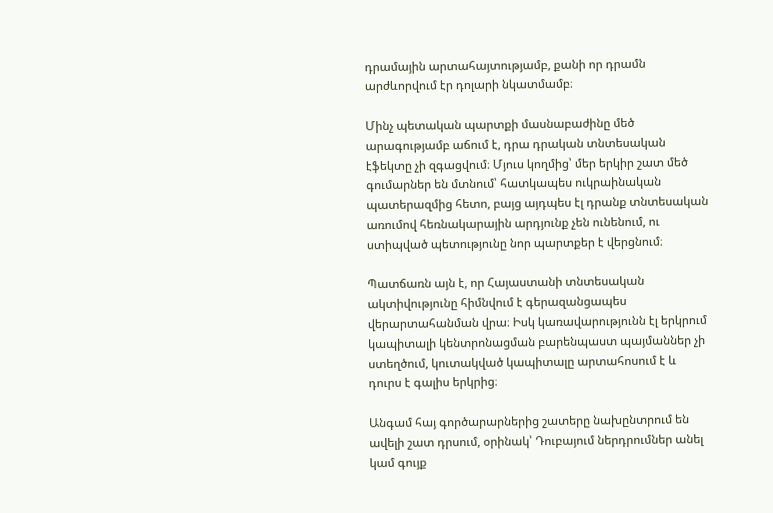դրամային արտահայտությամբ, քանի որ դրամն արժևորվում էր դոլարի նկատմամբ։

Մինչ պետական պարտքի մասնաբաժինը մեծ արագությամբ աճում է, դրա դրական տնտեսական էֆեկտը չի զգացվում։ Մյուս կողմից՝ մեր երկիր շատ մեծ գումարներ են մտնում՝ հատկապես ուկրաինական պատերազմից հետո, բայց այդպես էլ դրանք տնտեսական առումով հեռնակարային արդյունք չեն ունենում, ու ստիպված պետությունը նոր պարտքեր է վերցնում։

Պատճառն այն է, որ Հայաստանի տնտեսական ակտիվությունը հիմնվում է գերազանցապես վերարտահանման վրա։ Իսկ կառավարությունն էլ երկրում կապիտալի կենտրոնացման բարենպաստ պայմաններ չի ստեղծում, կուտակված կապիտալը արտահոսում է և դուրս է գալիս երկրից։

Անգամ հայ գործարարներից շատերը նախընտրում են ավելի շատ դրսում, օրինակ՝ Դուբայում ներդրումներ անել կամ գույք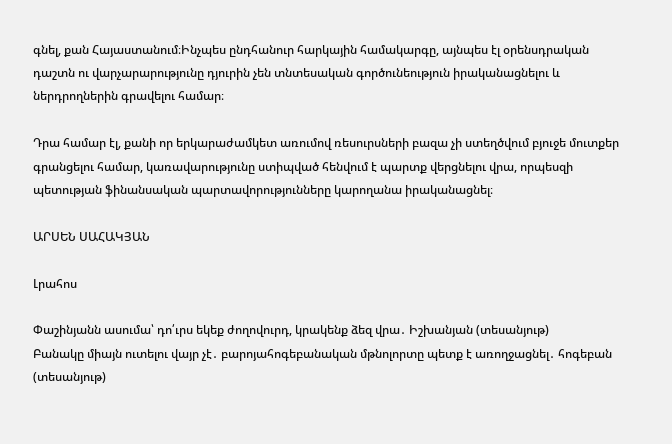գնել, քան Հայաստանում։Ինչպես ընդհանուր հարկային համակարգը, այնպես էլ օրենսդրական դաշտն ու վարչարարությունը դյուրին չեն տնտեսական գործունեություն իրականացնելու և ներդրողներին գրավելու համար։

Դրա համար էլ, քանի որ երկարաժամկետ առումով ռեսուրսների բազա չի ստեղծվում բյուջե մուտքեր գրանցելու համար, կառավարությունը ստիպված հենվում է պարտք վերցնելու վրա, որպեսզի պետության ֆինանսական պարտավորությունները կարողանա իրականացնել։

ԱՐՍԵՆ ՍԱՀԱԿՅԱՆ

Լրահոս

Փաշինյանն ասումա՝ դո՛ւրս եկեք ժողովուրդ, կրակենք ձեզ վրա․ Իշխանյան (տեսանյութ)
Բանակը միայն ուտելու վայր չէ․ բարոյահոգեբանական մթնոլորտը պետք է առողջացնել․ հոգեբան (տեսանյութ)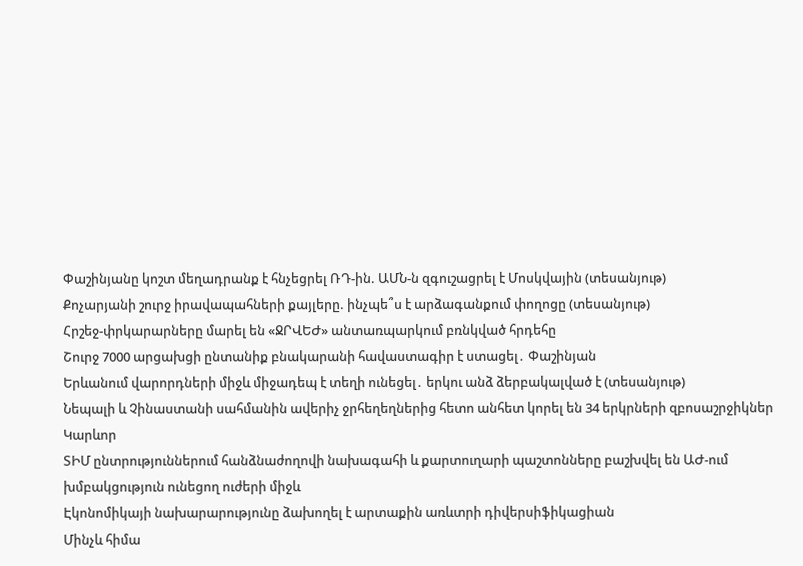Փաշինյանը կոշտ մեղադրանք է հնչեցրել ՌԴ-ին. ԱՄՆ-ն զգուշացրել է Մոսկվային (տեսանյութ)
Քոչարյանի շուրջ իրավապահների քայլերը. ինչպե՞ս է արձագանքում փողոցը (տեսանյութ)
Հրշեջ-փրկարարները մարել են «ՋՐՎԵԺ» անտառպարկում բռնկված հրդեհը
Շուրջ 7000 արցախցի ընտանիք բնակարանի հավաստագիր է ստացել․ Փաշինյան
Երևանում վարորդների միջև միջադեպ է տեղի ունեցել․ երկու անձ ձերբակալված է (տեսանյութ)
Նեպալի և Չինաստանի սահմանին ավերիչ ջրհեղեղներից հետո անհետ կորել են 34 երկրների զբոսաշրջիկներ
Կարևոր
ՏԻՄ ընտրություններում հանձնաժողովի նախագահի և քարտուղարի պաշտոնները բաշխվել են ԱԺ-ում խմբակցություն ունեցող ուժերի միջև
Էկոնոմիկայի նախարարությունը ձախողել է արտաքին առևտրի դիվերսիֆիկացիան
Մինչև հիմա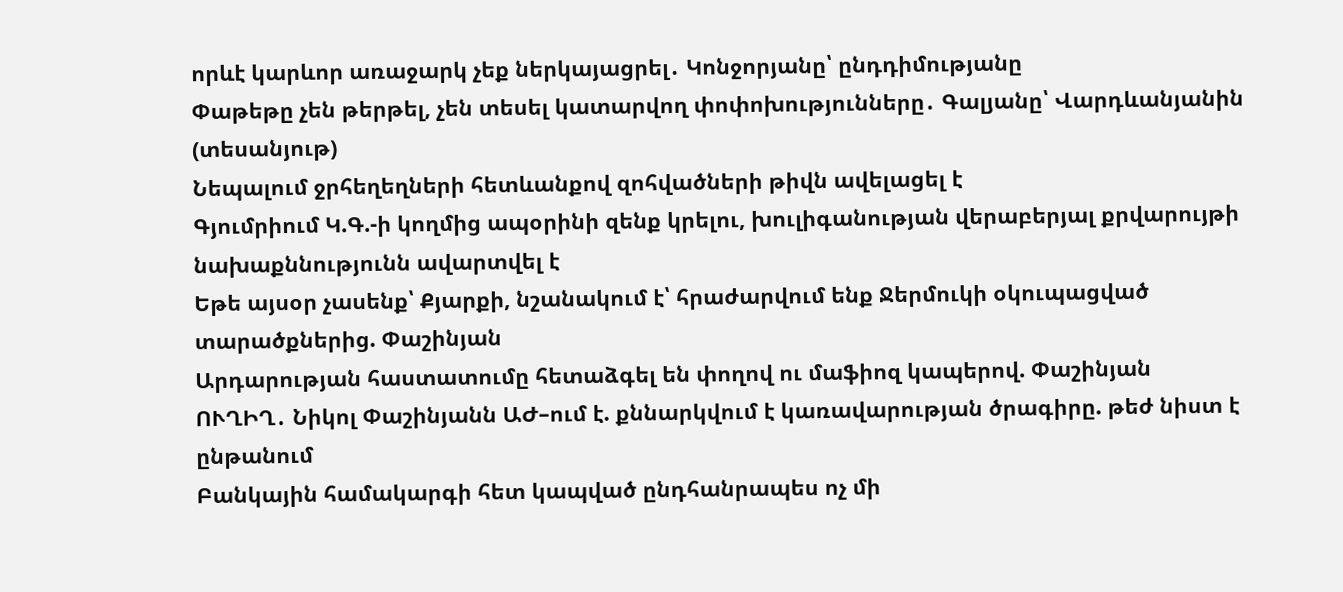որևէ կարևոր առաջարկ չեք ներկայացրել․ Կոնջորյանը՝ ընդդիմությանը
Փաթեթը չեն թերթել, չեն տեսել կատարվող փոփոխությունները․ Գալյանը՝ Վարդևանյանին (տեսանյութ)
Նեպալում ջրհեղեղների հետևանքով զոհվածների թիվն ավելացել է
Գյումրիում Կ.Գ.-ի կողմից ապօրինի զենք կրելու, խուլիգանության վերաբերյալ քրվարույթի նախաքննությունն ավարտվել է
Եթե այսօր չասենք՝ Քյարքի, նշանակում է՝ հրաժարվում ենք Ջերմուկի օկուպացված տարածքներից. Փաշինյան
Արդարության հաստատումը հետաձգել են փողով ու մաֆիոզ կապերով. Փաշինյան
ՈՒՂԻՂ․ Նիկոլ Փաշինյանն ԱԺ–ում է. քննարկվում է կառավարության ծրագիրը. թեժ նիստ է ընթանում
Բանկային համակարգի հետ կապված ընդհանրապես ոչ մի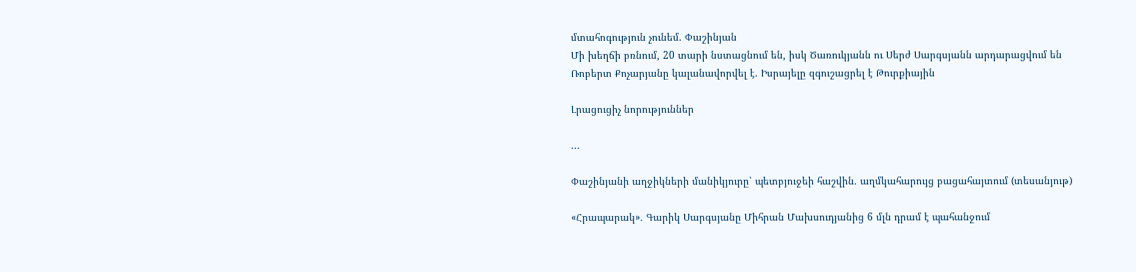մտահոգություն չունեմ. Փաշինյան
Մի խեղճի բռնում, 20 տարի նստացնում են, իսկ Ծառուկյանն ու Սերժ Սարգսյանն արդարացվում են
Ռոբերտ Քոչարյանը կալանավորվել է. Իսրայելը զգուշացրել է Թուրքիային

Լրացուցիչ նորություններ

...

Փաշինյանի աղջիկների մանիկյուրը՝ պետբյուջեի հաշվին․ աղմկահարույց բացահայտում (տեսանյութ)

«Հրապարակ»․ Գարիկ Սարգսյանը Միհրան Մախսուդյանից 6 մլն դրամ է պահանջում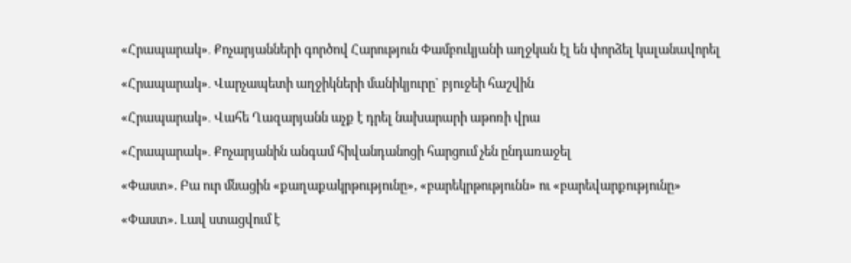«Հրապարակ»․ Քոչարյանների գործով Հարություն Փամբուկյանի աղջկան էլ են փորձել կալանավորել

«Հրապարակ»․ Վարչապետի աղջիկների մանիկյուրը` բյուջեի հաշվին

«Հրապարակ»․ Վահե Ղազարյանն աչք է դրել նախարարի աթոռի վրա

«Հրապարակ»․ Քոչարյանին անգամ հիվանդանոցի հարցում չեն ընդառաջել

«Փաստ». Բա ուր մնացին «քաղաքակրթությունը», «բարեկրթությունն» ու «բարեվարքությունը»

«Փաստ». Լավ ստացվում է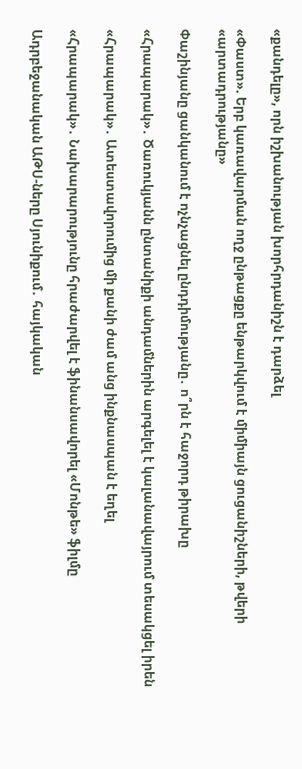«քանդելը», որն իշխանության խորհրդանիշն է դարձել

«Փաստ». Երբ կառավարման ողջ ընթացքը ենթարկվում է միմիայն ցուցանիշների, թվերի «արտադրությանը»

Փաշինյանը ցանկանում է ոչնչացնել ընդդիմությանը․ ո՞րն է հաջորդ թիրախը

«Հրապարակ»․ Ծառուկյանն ընտանիքի անդամներին արգելել է կալանավայրում տեսակցել իրեն

«Հրապարակ»․ Ատեստավորումից մի քանի ժամ անց ինքնասպան է եղել

«Հրապարակ»․ Նախարարությունը հրաժարվել է ֆինանսավորել «Մոնթե» ֆիլմը

Ադրբեջանական ԱԹՍ-ները Սյունիքում․ հայկական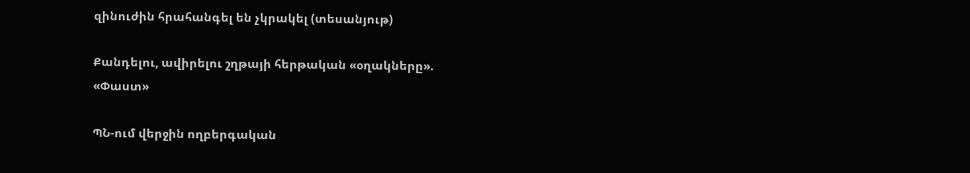զինուժին հրահանգել են չկրակել (տեսանյութ)

Քանդելու, ավիրելու շղթայի հերթական «օղակները». «Փաստ»

ՊՆ-ում վերջին ողբերգական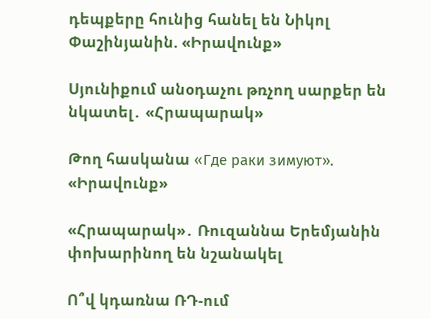դեպքերը հունից հանել են Նիկոլ Փաշինյանին. «Իրավունք»

Սյունիքում անօդաչու թռչող սարքեր են նկատել․ «Հրապարակ»

Թող հասկանա «Где раки зимуют». «Իրավունք»

«Հրապարակ»․ Ռուզաննա Երեմյանին փոխարինող են նշանակել

Ո՞վ կդառնա ՌԴ-ում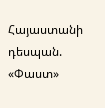Հայաստանի դեսպան. «Փաստ»